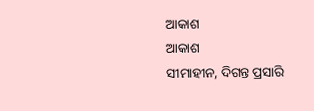ଆକାଶ
ଆକାଶ
ସୀମାହୀନ, ଦିଗନ୍ତ ପ୍ରସାରି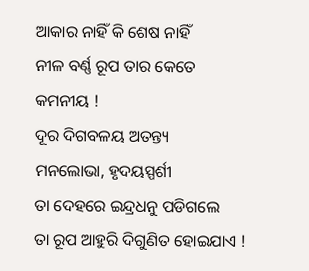ଆକାର ନାହିଁ କି ଶେଷ ନାହିଁ
ନୀଳ ବର୍ଣ୍ଣ ରୂପ ତାର କେତେ
କମନୀୟ !
ଦୂର ଦିଗବଳୟ ଅତନ୍ତ୍ୟ
ମନଲୋଭା, ହୃଦୟସ୍ପର୍ଶୀ
ତା ଦେହରେ ଇନ୍ଦ୍ରଧନୁ ପଡିଗଲେ
ତା ରୂପ ଆହୁରି ଦିଗୁଣିତ ହୋଇଯାଏ !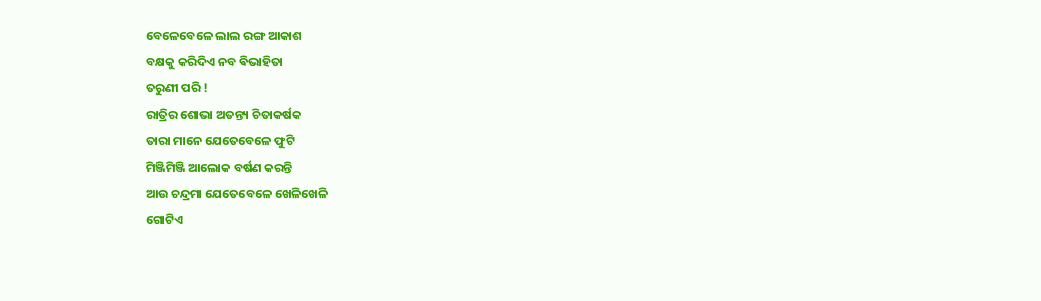ବେଳେବେଳେ ଲାଲ ରଙ୍ଗ ଆକାଶ
ବକ୍ଷକୁ କରିଦିଏ ନବ ଵିଭାହିତା
ତରୁଣୀ ପରି !
ରାତ୍ରିର ଶୋଭା ଅତନ୍ତ୍ୟ ଚିତାକର୍ଷକ
ତାରା ମାନେ ଯେତେବେଳେ ଫୁଟି
ମିଞ୍ଜିମିଞ୍ଜି ଆଲୋକ ବର୍ଷଣ କରନ୍ତି
ଆଉ ଚନ୍ଦ୍ରମା ଯେତେବେଳେ ଖେଳିଖେଳି
ଗୋଟିଏ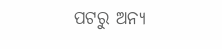ପଟରୁ ଅନ୍ୟ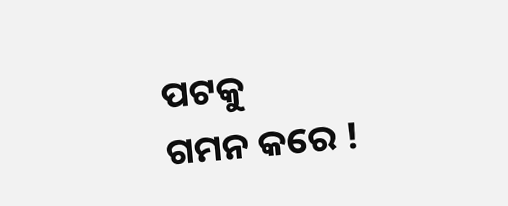ପଟକୁ
ଗମନ କରେ !